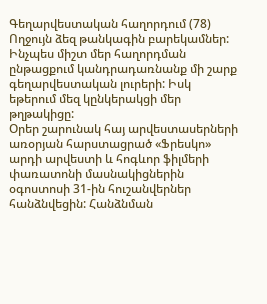Գեղարվեստական հաղորդում (78)
Ողջույն ձեզ թանկագին բարեկամներ: Ինչպես միշտ մեր հաղորդման ընթացքում կանդրադառնանք մի շարք գեղարվեստական լուրերի: Իսկ եթերում մեզ կընկերակցի մեր թղթակիցը:
Օրեր շարունակ հայ արվեստասերների առօրյան հարստացրած «Ֆրեսկո» արդի արվեստի և հոգևոր ֆիլմերի փառատոնի մասնակիցներին օգոստոսի 31-ին հուշանվերներ հանձնվեցին: Հանձնման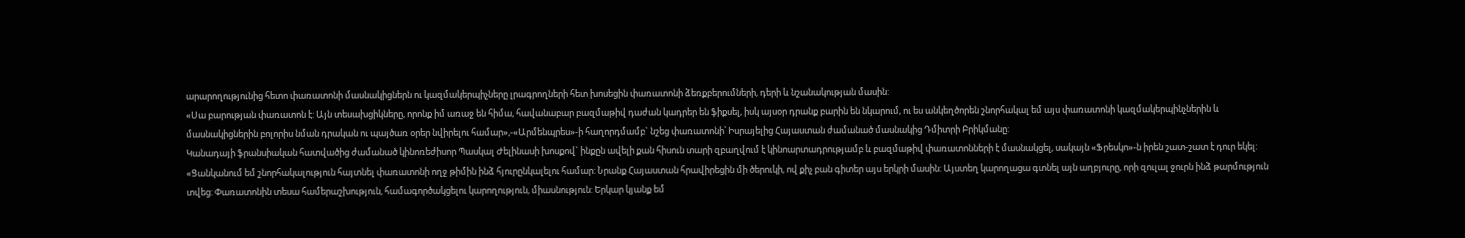արարողությունից հետո փառատոնի մասնակիցներն ու կազմակերպիչները լրագրողների հետ խոսեցին փառատոնի ձեռքբերումների, դերի և նշանակության մասին:
«Սա բարության փառատոն է: Այն տեսախցիկները, որոնք իմ առաջ են հիմա, հավանաբար բազմաթիվ դաժան կադրեր են ֆիքսել, իսկ այսօր դրանք բարին են նկարում, ու ես անկեղծորեն շնորհակալ եմ այս փառատոնի կազմակերպինչներին և մասնակիցներին բոլորիս նման դրական ու պայծառ օրեր նվիրելու համար»,-«Արմենպրես»-ի հաղորդմամբ` նշեց փառատոնի՝ Իսրայելից Հայաստան ժամանած մասնակից Դմիտրի Բրիկմանը:
Կանադայի ֆրանսիական հատվածից ժամանած կինոռեժիսոր Պասկալ Ժելինասի խոսքով` ինքըն ավելի քան հիսուն տարի զբաղվում է կինոարտադրությամբ և բազմաթիվ փառատոնների է մասնակցել, սակայն «Ֆրեսկո»-ն իրեն շատ-շատ է դուր եկել: «Ցանկանում եմ շնորհակալություն հայտնել փառատոնի ողջ թիմին ինձ հյուրընկալելու համար: Նրանք Հայաստան հրավիրեցին մի ծերուկի, ով քիչ բան գիտեր այս երկրի մասին: Այստեղ կարողացա գտնել այն աղբյուրը, որի զուլալ ջուրն ինձ թարմություն տվեց: Փառատոնին տեսա համերաշխություն, համագործակցելու կարողություն, միասնություն: Երկար կյանք եմ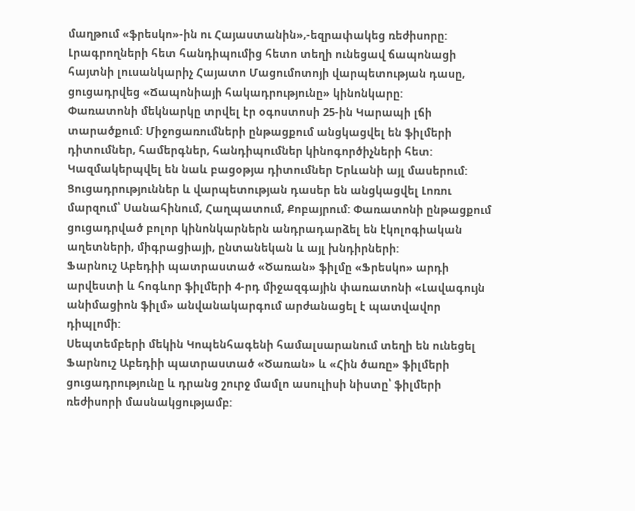մաղթում «ֆրեսկո»-ին ու Հայաստանին»,-եզրափակեց ռեժիսորը:
Լրագրողների հետ հանդիպումից հետո տեղի ունեցավ ճապոնացի հայտնի լուսանկարիչ Հայատո Մացումոտոյի վարպետության դասը, ցուցադրվեց «Ճապոնիայի հակադրությունը» կինոնկարը:
Փառատոնի մեկնարկը տրվել էր օգոստոսի 25-ին Կարապի լճի տարածքում: Միջոցառումների ընթացքում անցկացվել են ֆիլմերի դիտումներ, համերգներ, հանդիպումներ կինոգործիչների հետ: Կազմակերպվել են նաև բացօթյա դիտումներ Երևանի այլ մասերում: Ցուցադրություններ և վարպետության դասեր են անցկացվել Լոռու մարզում՝ Սանահինում, Հաղպատում, Քոբայրում: Փառատոնի ընթացքում ցուցադրված բոլոր կինոնկարներն անդրադարձել են էկոլոգիական աղետների, միգրացիայի, ընտանեկան և այլ խնդիրների:
Ֆարնուշ Աբեդիի պատրաստած «Ծառան» ֆիլմը «Ֆրեսկո» արդի արվեստի և հոգևոր ֆիլմերի 4-րդ միջազգային փառատոնի «Լավագույն անիմացիոն ֆիլմ» անվանակարգում արժանացել է պատվավոր դիպլոմի:
Սեպտեմբերի մեկին Կոպենհագենի համալսարանում տեղի են ունեցել Ֆարնուշ Աբեդիի պատրաստած «Ծառան» և «Հին ծառը» ֆիլմերի ցուցադրությունը և դրանց շուրջ մամլո ասուլիսի նիստը՝ ֆիլմերի ռեժիսորի մասնակցությամբ: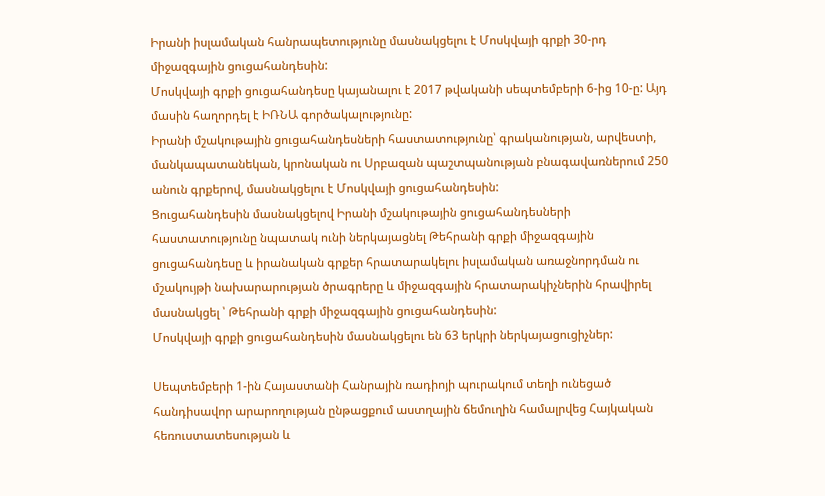Իրանի իսլամական հանրապետությունը մասնակցելու է Մոսկվայի գրքի 30-րդ միջազգային ցուցահանդեսին:
Մոսկվայի գրքի ցուցահանդեսը կայանալու է 2017 թվականի սեպտեմբերի 6-ից 10-ը: Այդ մասին հաղորդել է ԻՌՆԱ գործակալությունը:
Իրանի մշակութային ցուցահանդեսների հաստատությունը՝ գրականության, արվեստի, մանկապատանեկան, կրոնական ու Սրբազան պաշտպանության բնագավառներում 250 անուն գրքերով, մասնակցելու է Մոսկվայի ցուցահանդեսին:
Ցուցահանդեսին մասնակցելով Իրանի մշակութային ցուցահանդեսների հաստատությունը նպատակ ունի ներկայացնել Թեհրանի գրքի միջազգային ցուցահանդեսը և իրանական գրքեր հրատարակելու իսլամական առաջնորդման ու մշակույթի նախարարության ծրագրերը և միջազգային հրատարակիչներին հրավիրել մասնակցել ՝ Թեհրանի գրքի միջազգային ցուցահանդեսին:
Մոսկվայի գրքի ցուցահանդեսին մասնակցելու են 63 երկրի ներկայացուցիչներ:

Սեպտեմբերի 1-ին Հայաստանի Հանրային ռադիոյի պուրակում տեղի ունեցած հանդիսավոր արարողության ընթացքում աստղային ճեմուղին համալրվեց Հայկական հեռուստատեսության և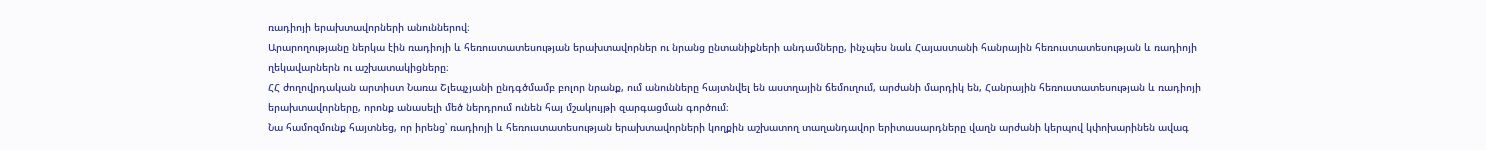ռադիոյի երախտավորների անուններով։
Արարողությանը ներկա էին ռադիոյի և հեռուստատեսության երախտավորներ ու նրանց ընտանիքների անդամները, ինչպես նաև Հայաստանի հանրային հեռուստատեսության և ռադիոյի ղեկավարներն ու աշխատակիցները։
ՀՀ ժողովրդական արտիստ Նառա Շլեպչյանի ընդգծմամբ բոլոր նրանք, ում անունները հայտնվել են աստղային ճեմուղում, արժանի մարդիկ են, Հանրային հեռուստատեսության և ռադիոյի երախտավորները, որոնք անասելի մեծ ներդրում ունեն հայ մշակույթի զարգացման գործում։
Նա համոզմունք հայտնեց, որ իրենց՝ ռադիոյի և հեռուստատեսության երախտավորների կողքին աշխատող տաղանդավոր երիտասարդները վաղն արժանի կերպով կփոխարինեն ավագ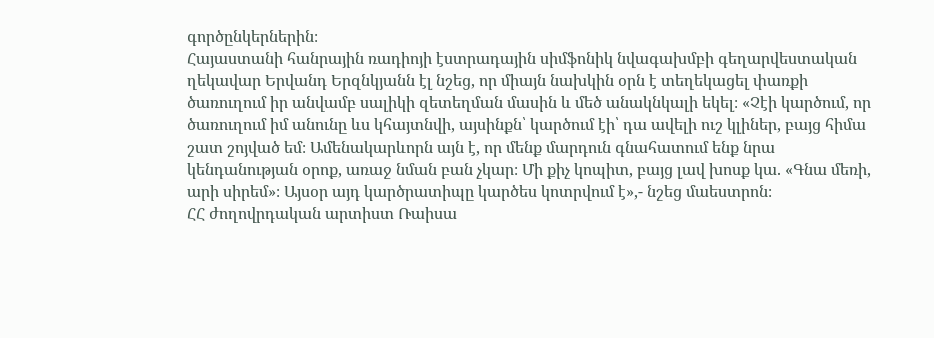գործընկերներին։
Հայաստանի հանրային ռադիոյի էստրադային սիմֆոնիկ նվագախմբի գեղարվեստական ղեկավար Երվանդ Երզնկյանն էլ նշեց, որ միայն նախկին օրն է տեղեկացել փառքի ծառուղում իր անվամբ սալիկի զետեղման մասին և մեծ անակնկալի եկել։ «Չէի կարծում, որ ծառուղում իմ անունը ևս կհայտնվի, այսինքն՝ կարծում էի՝ դա ավելի ուշ կլիներ, բայց հիմա շատ շոյված եմ։ Ամենակարևորն այն է, որ մենք մարդուն գնահատում ենք նրա կենդանության օրոք, առաջ նման բան չկար։ Մի քիչ կոպիտ, բայց լավ խոսք կա. «Գնա մեռի, արի սիրեմ»։ Այսօր այդ կարծրատիպը կարծես կոտրվում է»,- նշեց մաեստրոն։
ՀՀ ժողովրդական արտիստ Ռաիսա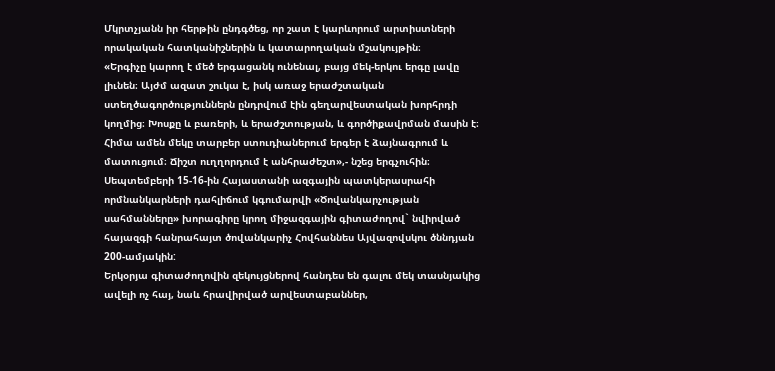Մկրտչյանն իր հերթին ընդգծեց, որ շատ է կարևորում արտիստների որակական հատկանիշներին և կատարողական մշակույթին։
«Երգիչը կարող է մեծ երգացանկ ունենալ, բայց մեկ-երկու երգը լավը լիւնեն։ Այժմ ազատ շուկա է, իսկ առաջ երաժշտական ստեղծագործություններն ընդրվում էին գեղարվեստական խորհրդի կողմից։ Խոսքը և բառերի, և երաժշտության, և գործիքավրման մասին է։ Հիմա ամեն մեկը տարբեր ստուդիաներում երգեր է ձայնագրում և մատուցում։ Ճիշտ ուղղորդում է անհրաժեշտ»,- նշեց երգչուհին։
Սեպտեմբերի 15-16-ին Հայաստանի ազգային պատկերասրահի որմնանկարների դահլիճում կգումարվի «Ծովանկարչության սահմանները» խորագիրը կրող միջազգային գիտաժողով` նվիրված հայազգի հանրահայտ ծովանկարիչ Հովհաննես Այվազովսկու ծննդյան 200-ամյակին:
Երկօրյա գիտաժողովին զեկույցներով հանդես են գալու մեկ տասնյակից ավելի ոչ հայ, նաև հրավիրված արվեստաբաններ,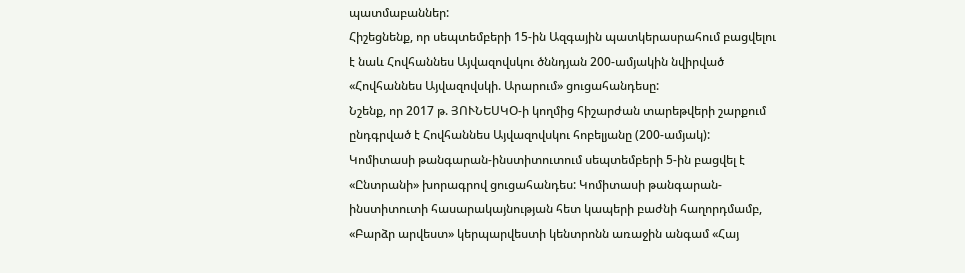պատմաբաններ:
Հիշեցնենք, որ սեպտեմբերի 15-ին Ազգային պատկերասրահում բացվելու է նաև Հովհաննես Այվազովսկու ծննդյան 200-ամյակին նվիրված «Հովհաննես Այվազովսկի. Արարում» ցուցահանդեսը:
Նշենք, որ 2017 թ. ՅՈՒՆԵՍԿՕ-ի կողմից հիշարժան տարեթվերի շարքում ընդգրված է Հովհաննես Այվազովսկու հոբելյանը (200-ամյակ):
Կոմիտասի թանգարան-ինստիտուտում սեպտեմբերի 5-ին բացվել է «Ընտրանի» խորագրով ցուցահանդես: Կոմիտասի թանգարան-ինստիտուտի հասարակայնության հետ կապերի բաժնի հաղորդմամբ, «Բարձր արվեստ» կերպարվեստի կենտրոնն առաջին անգամ «Հայ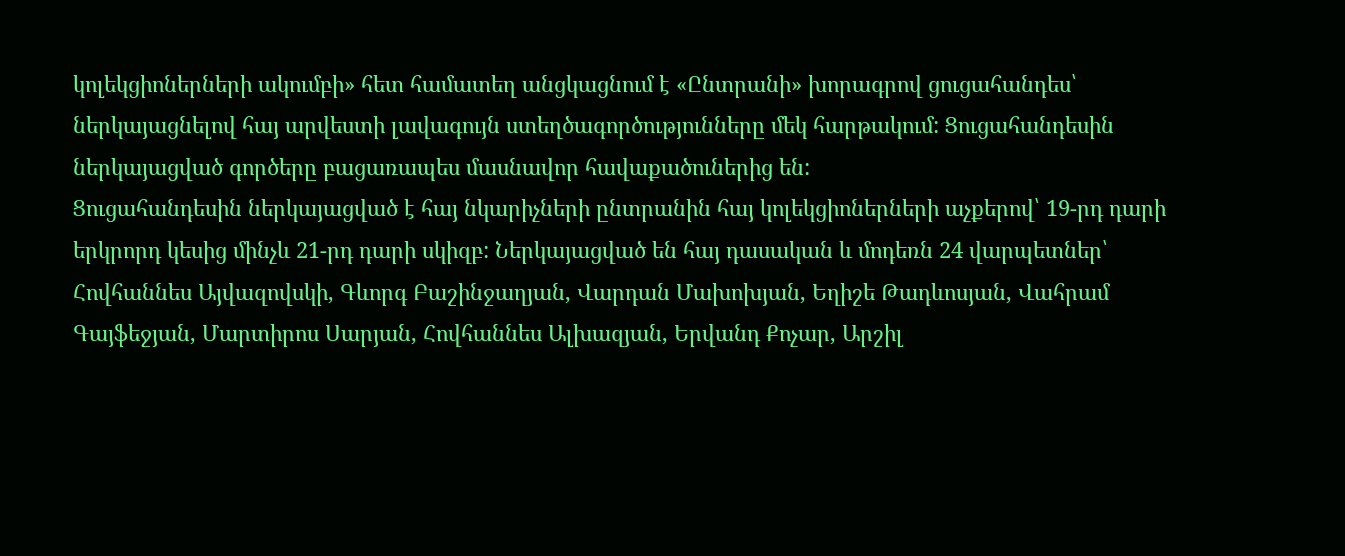կոլեկցիոներների ակումբի» հետ համատեղ անցկացնում է «Ընտրանի» խորագրով ցուցահանդես՝ ներկայացնելով հայ արվեստի լավագույն ստեղծագործությունները մեկ հարթակում: Ցուցահանդեսին ներկայացված գործերը բացառապես մասնավոր հավաքածուներից են:
Ցուցահանդեսին ներկայացված է հայ նկարիչների ընտրանին հայ կոլեկցիոներների աչքերով՝ 19-րդ դարի երկրորդ կեսից մինչև 21-րդ դարի սկիզբ: Ներկայացված են հայ դասական և մոդեռն 24 վարպետներ՝ Հովհաննես Այվազովսկի, Գևորգ Բաշինջաղյան, Վարդան Մախոխյան, Եղիշե Թադևոսյան, Վահրամ Գայֆեջյան, Մարտիրոս Սարյան, Հովհաննես Ալխազյան, Երվանդ Քոչար, Արշիլ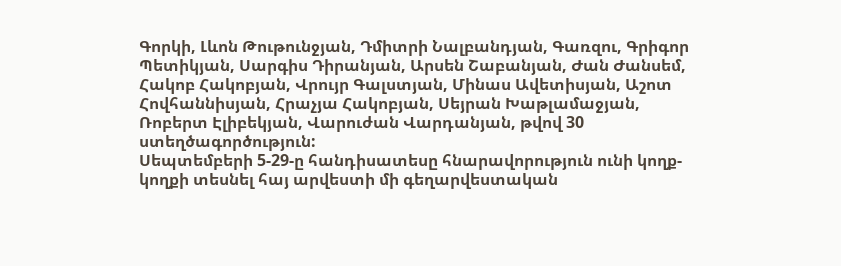Գորկի, Լևոն Թութունջյան, Դմիտրի Նալբանդյան, Գառզու, Գրիգոր Պետիկյան, Սարգիս Դիրանյան, Արսեն Շաբանյան, Ժան Ժանսեմ, Հակոբ Հակոբյան, Վրույր Գալստյան, Մինաս Ավետիսյան, Աշոտ Հովհաննիսյան, Հրաչյա Հակոբյան, Սեյրան Խաթլամաջյան, Ռոբերտ Էլիբեկյան, Վարուժան Վարդանյան, թվով 30 ստեղծագործություն:
Սեպտեմբերի 5-29-ը հանդիսատեսը հնարավորություն ունի կողք-կողքի տեսնել հայ արվեստի մի գեղարվեստական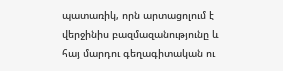պատառիկ, որն արտացոլում է վերջինիս բազմազանությունը և հայ մարդու գեղագիտական ու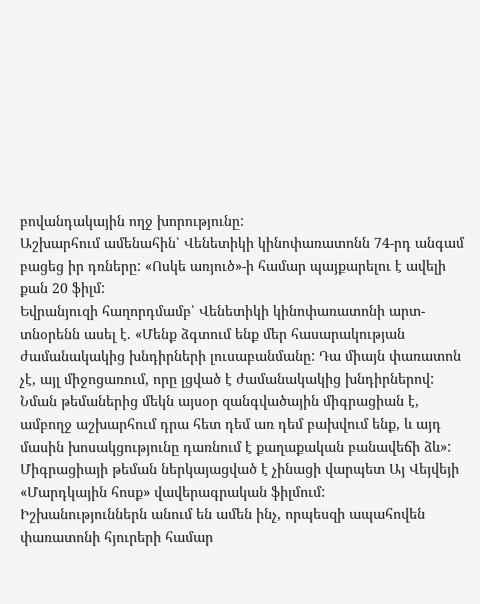բովանդակային ողջ խորությունը:
Աշխարհում ամենահին՝ Վենետիկի կինոփառատոնն 74-րդ անգամ բացեց իր դռները: «Ոսկե առյուծ»-ի համար պայքարելու է ավելի քան 20 ֆիլմ:
Եվրանյուզի հաղորդմամբ՝ Վենետիկի կինոփառատոնի արտ-տնօրենն ասել է. «Մենք ձգտում ենք մեր հասարակության ժամանակակից խնդիրների լուսաբանմանը: Դա միայն փառատոն չէ, այլ միջոցառում, որը լցված է ժամանակակից խնդիրներով: Նման թեմաներից մեկն այսօր զանգվածային միգրացիան է, ամբողջ աշխարհում դրա հետ դեմ առ դեմ բախվում ենք, և այդ մասին խոսակցությունը դառնում է քաղաքական բանավեճի ձև»:
Միգրացիայի թեման ներկայացված է չինացի վարպետ Այ Վեյվեյի «Մարդկային հոսք» վավերագրական ֆիլմում:
Իշխանություններն անում են ամեն ինչ, որպեսզի ապահովեն փառատոնի հյուրերի համար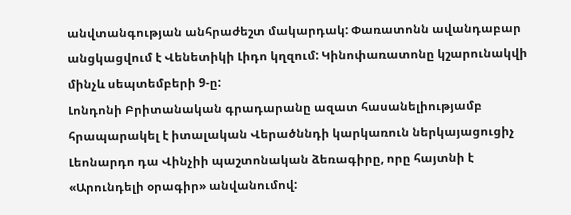անվտանգության անհրաժեշտ մակարդակ: Փառատոնն ավանդաբար անցկացվում է Վենետիկի Լիդո կղզում: Կինոփառատոնը կշարունակվի մինչև սեպտեմբերի 9-ը:
Լոնդոնի Բրիտանական գրադարանը ազատ հասանելիությամբ հրապարակել է իտալական Վերածննդի կարկառուն ներկայացուցիչ Լեոնարդո դա Վինչիի պաշտոնական ձեռագիրը, որը հայտնի է «Արունդելի օրագիր» անվանումով: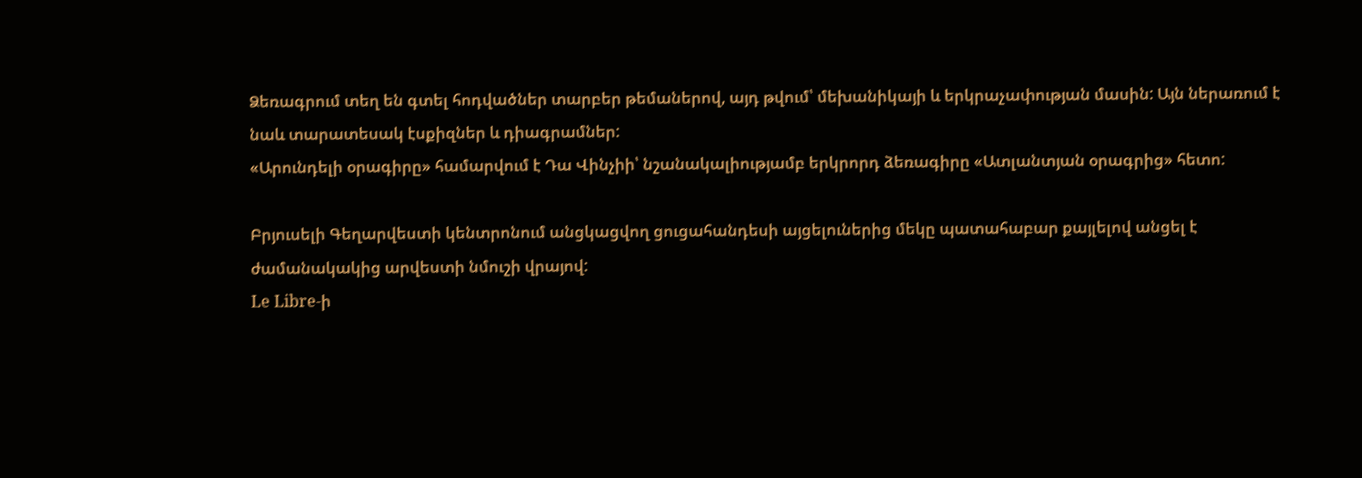Ձեռագրում տեղ են գտել հոդվածներ տարբեր թեմաներով, այդ թվում՝ մեխանիկայի և երկրաչափության մասին: Այն ներառում է նաև տարատեսակ էսքիզներ և դիագրամներ:
«Արունդելի օրագիրը» համարվում է Դա Վինչիի՝ նշանակալիությամբ երկրորդ ձեռագիրը «Ատլանտյան օրագրից» հետո:

Բրյուսելի Գեղարվեստի կենտրոնում անցկացվող ցուցահանդեսի այցելուներից մեկը պատահաբար քայլելով անցել է ժամանակակից արվեստի նմուշի վրայով:
Le Libre-ի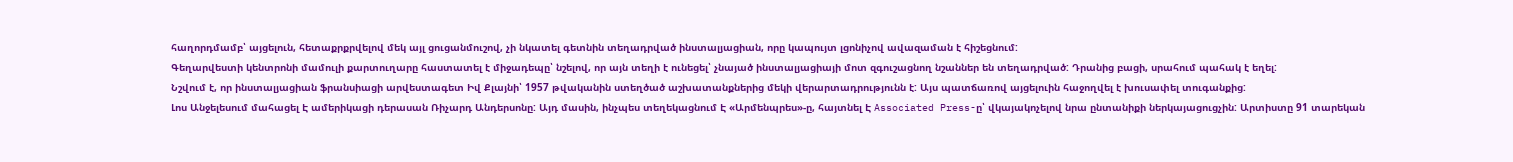հաղորդմամբ՝ այցելուն, հետաքրքրվելով մեկ այլ ցուցանմուշով, չի նկատել գետնին տեղադրված ինստալյացիան, որը կապույտ լցոնիչով ավազաման է հիշեցնում:
Գեղարվեստի կենտրոնի մամուլի քարտուղարը հաստատել է միջադեպը՝ նշելով, որ այն տեղի է ունեցել՝ չնայած ինստալյացիայի մոտ զգուշացնող նշաններ են տեղադրված: Դրանից բացի, սրահում պահակ է եղել:
Նշվում է, որ ինստալյացիան ֆրանսիացի արվեստագետ Իվ Քլայնի՝ 1957 թվականին ստեղծած աշխատանքներից մեկի վերարտադրությունն է: Այս պատճառով այցելուին հաջողվել է խուսափել տուգանքից:
Լոս Անջելեսում մահացել Է ամերիկացի դերասան Ռիչարդ Անդերսոնը: Այդ մասին, ինչպես տեղեկացնում Է «Արմենպրես»-ը, հայտնել Է Associated Press-ը՝ վկայակոչելով նրա ընտանիքի ներկայացուցչին: Արտիստը 91 տարեկան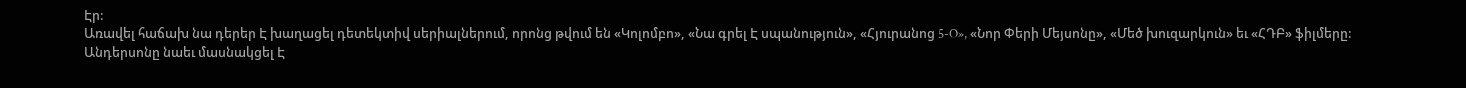Էր:
Առավել հաճախ նա դերեր Է խաղացել դետեկտիվ սերիալներում, որոնց թվում են «Կոլոմբո», «Նա գրել Է սպանություն», «Հյուրանոց 5-O», «Նոր Փերի Մեյսոնը», «Մեծ խուզարկուն» եւ «ՀԴԲ» ֆիլմերը:
Անդերսոնը նաեւ մասնակցել Է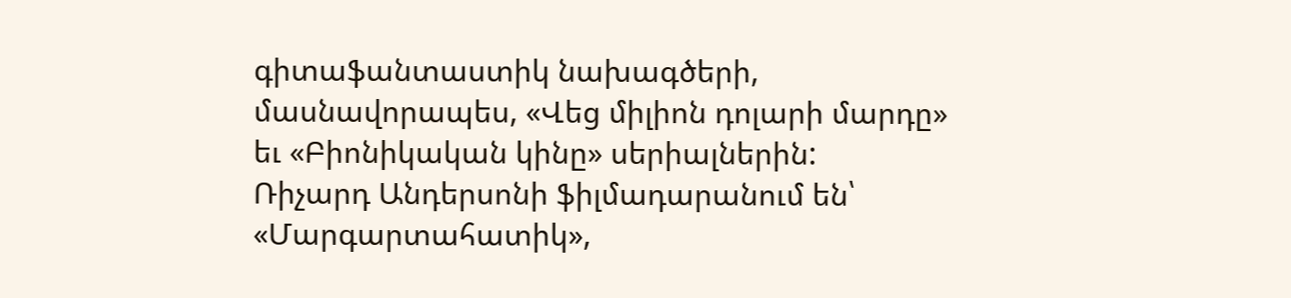գիտաֆանտաստիկ նախագծերի, մասնավորապես, «Վեց միլիոն դոլարի մարդը» եւ «Բիոնիկական կինը» սերիալներին:
Ռիչարդ Անդերսոնի ֆիլմադարանում են՝ «Մարգարտահատիկ»,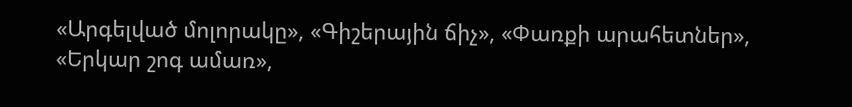«Արգելված մոլորակը», «Գիշերային ճիչ», «Փառքի արահետներ», «Երկար շոգ ամառ»,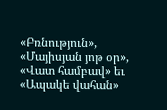«Բռնություն», «Մայիսյան յոթ օր», «Վատ համբավ» եւ «Ապակե վահան»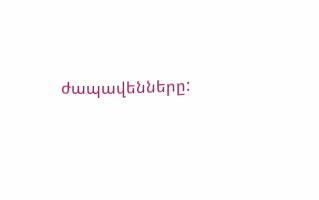ժապավենները: